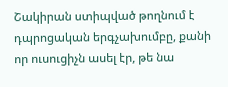Շակիրան ստիպված թողնում է դպրոցական երգչախումբը, քանի որ ուսուցիչն ասել էր, թե նա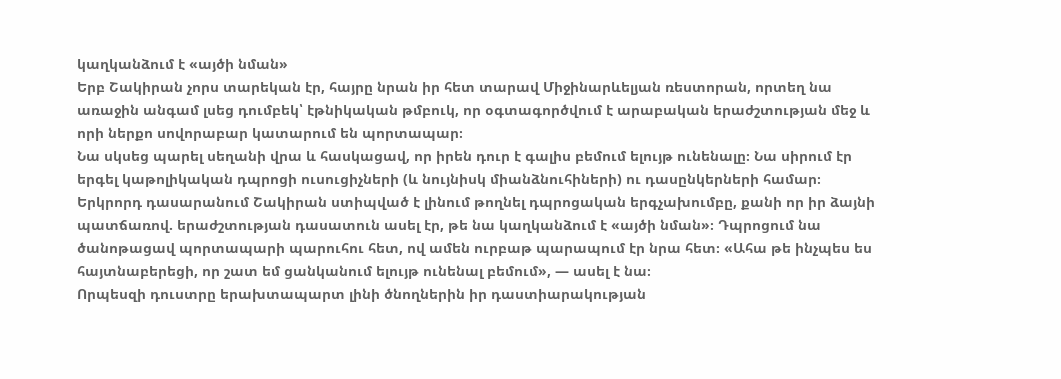կաղկանձում է «այծի նման»
Երբ Շակիրան չորս տարեկան էր, հայրը նրան իր հետ տարավ Միջինարևելյան ռեստորան, որտեղ նա առաջին անգամ լսեց դումբեկ՝ էթնիկական թմբուկ, որ օգտագործվում է արաբական երաժշտության մեջ և որի ներքո սովորաբար կատարում են պորտապար։
Նա սկսեց պարել սեղանի վրա և հասկացավ, որ իրեն դուր է գալիս բեմում ելույթ ունենալը։ Նա սիրում էր երգել կաթոլիկական դպրոցի ուսուցիչների (և նույնիսկ միանձնուհիների) ու դասընկերների համար։
Երկրորդ դասարանում Շակիրան ստիպված է լինում թողնել դպրոցական երգչախումբը, քանի որ իր ձայնի պատճառով. երաժշտության դասատուն ասել էր, թե նա կաղկանձում է «այծի նման»։ Դպրոցում նա ծանոթացավ պորտապարի պարուհու հետ, ով ամեն ուրբաթ պարապում էր նրա հետ։ «Ահա թե ինչպես ես հայտնաբերեցի, որ շատ եմ ցանկանում ելույթ ունենալ բեմում», — ասել է նա։
Որպեսզի դուստրը երախտապարտ լինի ծնողներին իր դաստիարակության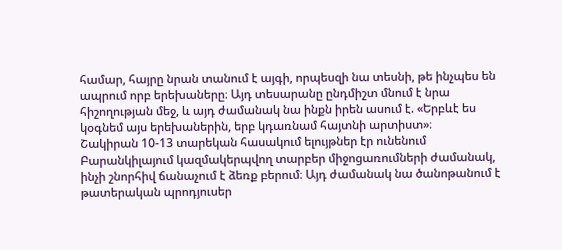համար, հայրը նրան տանում է այգի, որպեսզի նա տեսնի, թե ինչպես են ապրում որբ երեխաները։ Այդ տեսարանը ընդմիշտ մնում է նրա հիշողության մեջ, և այդ ժամանակ նա ինքն իրեն ասում է. «Երբևէ ես կօգնեմ այս երեխաներին, երբ կդառնամ հայտնի արտիստ»։
Շակիրան 10-13 տարեկան հասակում ելույթներ էր ունենում Բարանկիլայում կազմակերպվող տարբեր միջոցառումների ժամանակ, ինչի շնորհիվ ճանաչում է ձեռք բերում։ Այդ ժամանակ նա ծանոթանում է թատերական պրոդյուսեր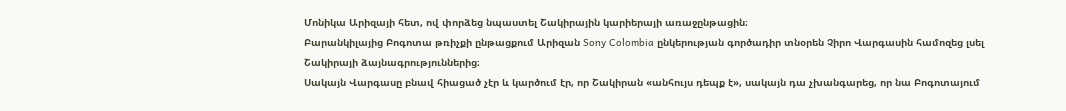Մոնիկա Արիզայի հետ, ով փորձեց նպաստել Շակիրային կարիերայի առաջընթացին։
Բարանկիլայից Բոգոտա թռիչքի ընթացքում Արիզան Sony Colombia ընկերության գործադիր տնօրեն Չիրո Վարգասին համոզեց լսել Շակիրայի ձայնագրություններից։
Սակայն Վարգասը բնավ հիացած չէր և կարծում էր, որ Շակիրան «անհույս դեպք է», սակայն դա չխանգարեց, որ նա Բոգոտայում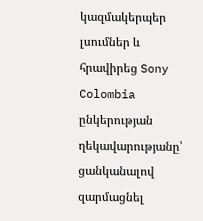կազմակերպեր լսումներ և հրավիրեց Sony Colombia ընկերության ղեկավարությանը՝ ցանկանալով զարմացնել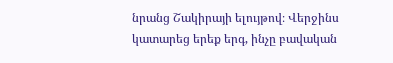նրանց Շակիրայի ելույթով։ Վերջինս կատարեց երեք երգ, ինչը բավական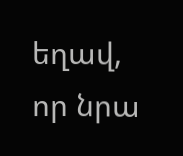եղավ, որ նրա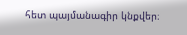հետ պայմանագիր կնքվեր։